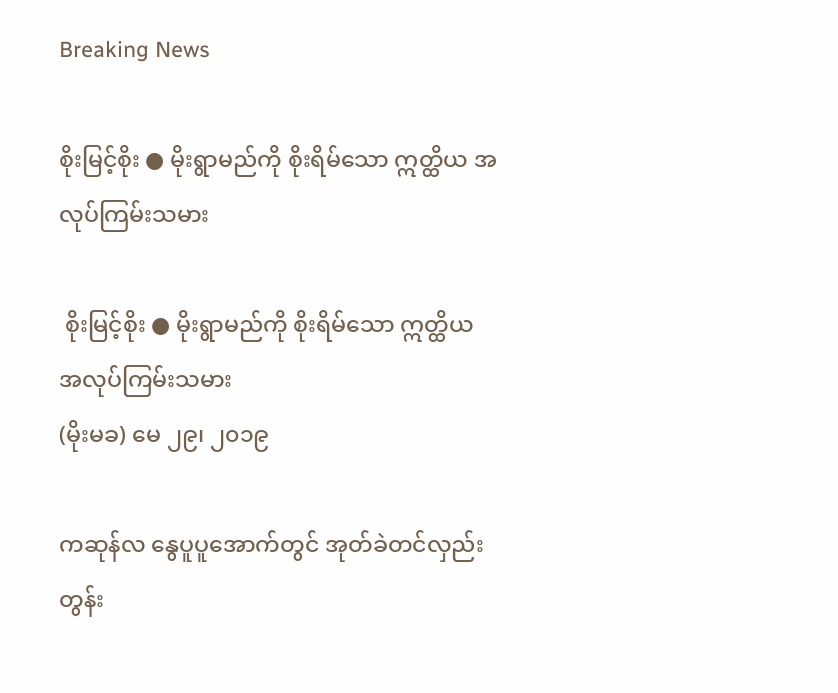Breaking News

စိုးမြင့်စိုး ● မိုးရွာမည်ကို စိုးရိမ်သော ဣတ္ထိယ အလုပ်ကြမ်းသမား

 စိုးမြင့်စိုး ● မိုးရွာမည်ကို စိုးရိမ်သော ဣတ္ထိယ အလုပ်ကြမ်းသမား
(မိုးမခ) မေ ၂၉၊ ၂၀၁၉

ကဆုန်လ နွေပူပူအောက်တွင် အုတ်ခဲတင်လှည်း တွန်း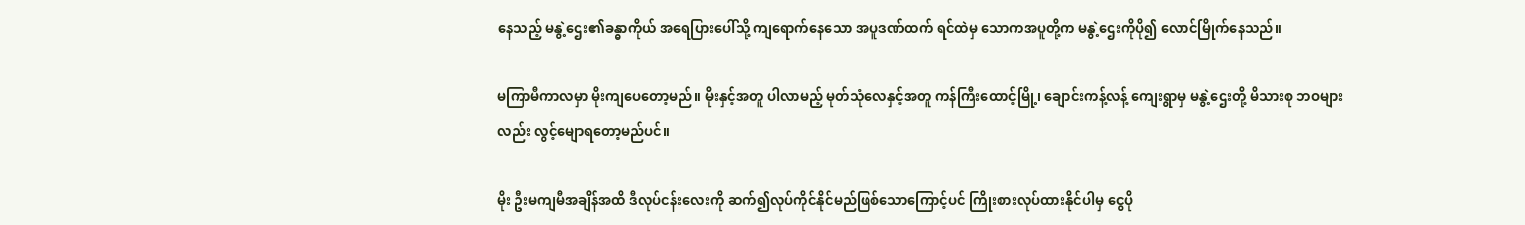နေသည့် မနွဲ့ဌေး၏ခန္ဓာကိုယ် အရေပြားပေါ်သို့ ကျရောက်နေသော အပူဒဏ်ထက် ရင်ထဲမှ သောကအပူတို့က မနွဲ့ဌေးကိုပို၍ လောင်မြိုက်နေသည်။

မကြာမီကာလမှာ မိုးကျပေတော့မည်။ မိုးနှင့်အတူ ပါလာမည့် မုတ်သုံလေနှင့်အတူ ကန်ကြီးထောင့်မြို့၊ ချောင်းကန့်လန့် ကျေးရွာမှ မနွဲ့ဌေးတို့ မိသားစု ဘဝများလည်း လွင့်မျောရတော့မည်ပင်။

မိုး ဦးမကျမီအချိန်အထိ ဒီလုပ်ငန်းလေးကို ဆက်၍လုပ်ကိုင်နိုင်မည်ဖြစ်သောကြောင့်ပင် ကြိုးစားလုပ်ထားနိုင်ပါမှ ငွေပို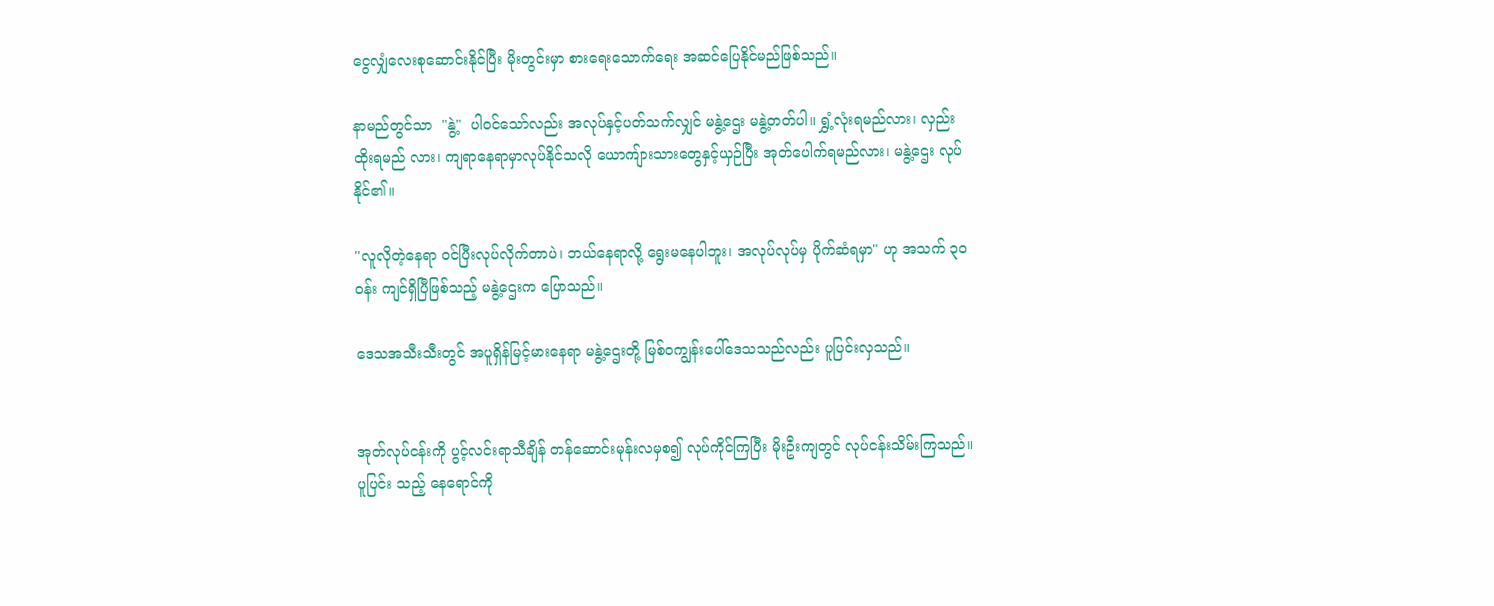ငွေလျှံလေးစုဆောင်းနိုင်ပြီး မိုးတွင်းမှာ စားရေးသောက်ရေး အဆင်ပြေနိုင်မည်ဖြစ်သည်။

နာမည်တွင်သာ  "နွဲ့"  ပါဝင်သော်လည်း အလုပ်နှင့်ပတ်သက်လျှင် မနွဲ့ဌေး မနွဲ့တတ်ပါ။ ရွှံ့လုံးရမည်လား၊ လှည်းထိုးရမည် လား၊ ကျရာနေရာမှာလုပ်နိုင်သလို ယောကျ်ားသားတွေနှင့်ယှဉ်ပြီး အုတ်ပေါက်ရမည်လား၊ မနွဲ့ဌေး လုပ်နိုင်၏။

''လူလိုတဲ့နေရာ ဝင်ပြီးလုပ်လိုက်တာပဲ၊ ဘယ်နေရာလို့ ရွေးမနေပါဘူး၊ အလုပ်လုပ်မှ ပိုက်ဆံရမှာ" ဟု အသက် ၃ဝ ဝန်း ကျင်ရှိပြီဖြစ်သည့် မနွဲ့ဌေးက ပြောသည်။

ဒေသအသီးသီးတွင် အပူရှိန်မြင့်မားနေရာ မနွဲ့ဌေးတို့ မြစ်ဝကျွန်းပေါ်ဒေသသည်လည်း ပူပြင်းလှသည်။


အုတ်လုပ်ငန်းကို ပွင့်လင်းရာသီချိန် တန်ဆောင်းမုန်းလမှစ၍ လုပ်ကိုင်ကြပြီး မိုးဦးကျတွင် လုပ်ငန်းသိမ်းကြသည်။ ပူပြင်း သည့် နေရောင်ကို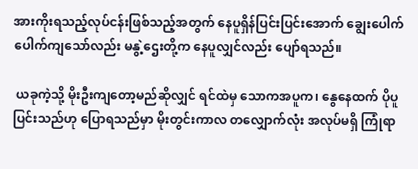အားကိုးရသည့်လုပ်ငန်းဖြစ်သည့်အတွက် နေပူရှိန်ပြင်းပြင်းအောက် ချွေးပေါက်ပေါက်ကျသော်လည်း မနွဲ့ဌေးတို့က နေပူလျှင်လည်း ပျော်ရသည်။

 ယခုကဲ့သို့ မိုးဦးကျတော့မည်ဆိုလျှင် ရင်ထဲမှ သောကအပူက၊ နွေနေထက် ပိုပူပြင်းသည်ဟု ပြောရသည်မှာ မိုးတွင်းကာလ တလျှောက်လုံး အလုပ်မရှိ ကြုံရာ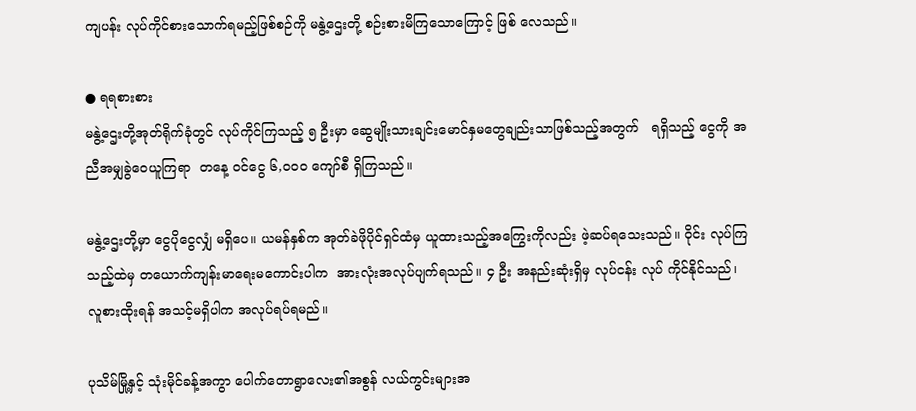ကျပန်း လုပ်ကိုင်စားသောက်ရမည့်ဖြစ်စဉ်ကို မနွဲ့ဌေးတို့ စဉ်းစားမိကြသောကြောင့် ဖြစ် လေသည်။

● ရရစားစား
မနွဲ့ဌေးတို့အုတ်ရိုက်ခုံတွင် လုပ်ကိုင်ကြသည့် ၅ ဦးမှာ ဆွေမျိုးသားချင်းမောင်နှမတွေချည်းသာဖြစ်သည့်အတွက်   ရရှိသည့် ငွေကို အညီအမျှခွဲဝေယူကြရာ  တနေ့ ဝင်ငွေ ၆,၀၀၀ ကျော်စီ ရှိကြသည်။

မနွဲ့ဌေးတို့မှာ ငွေပိုငွေလျှံ မရှိပေ။ ယမန်နှစ်က အုတ်ခဲဖိုပိုင်ရှင်ထံမှ ယူထားသည့်အကြွေးကိုလည်း ဖဲ့ဆပ်ရသေးသည်။ ဝိုင်း လုပ်ကြသည့်ထဲမှ တယောက်ကျန်းမာရေးမကောင်းပါက  အားလုံးအလုပ်ပျက်ရသည်။ ၄ ဦး အနည်းဆုံးရှိမှ လုပ်ငန်း လုပ် ကိုင်နိုင်သည်၊  လူစားထိုးရန် အသင့်မရှိပါက အလုပ်ရပ်ရမည်။

ပုသိမ်မြို့နှင့် သုံးမိုင်ခန့်အကွာ ပေါက်တောရွာလေး၏အစွန် လယ်ကွင်းများအ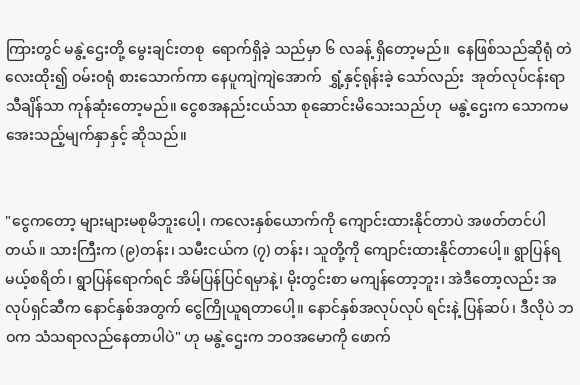ကြားတွင် မနွဲ့ဌေးတို့ မွေးချင်းတစု  ရောက်ရှိခဲ့ သည်မှာ ၆ လခန့် ရှိတော့မည်။  နေဖြစ်သည်ဆိုရုံ တဲလေးထိုး၍ ဝမ်းဝရုံ စားသောက်ကာ နေပူကျဲကျဲအောက်  ရွှံ့နှင့်ရုန်းခဲ့ သော်လည်း  အုတ်လုပ်ငန်းရာသီချိန်သာ ကုန်ဆုံးတော့မည်။ ငွေစအနည်းငယ်သာ စုဆောင်းမိသေးသည်ဟု  မနွဲ့ဌေးက သောကမအေးသည့်မျက်နှာနှင့် ဆိုသည်။


"ငွေကတော့ များများမစုမိဘူးပေါ့၊ ကလေးနှစ်ယောက်ကို ကျောင်းထားနိုင်တာပဲ အဖတ်တင်ပါတယ်။ သားကြီးက (၉)တန်း၊ သမီးငယ်က (၇) တန်း၊ သူတို့ကို ကျောင်းထားနိုင်တာပေါ့။ ရွာပြန်ရမယ့်စရိတ်၊ ရွာပြန်ရောက်ရင် အိမ်ပြန်ပြင်ရမှာနဲ့၊ မိုးတွင်းစာ မကျန်တော့ဘူး၊ အဲဒီတော့လည်း အလုပ်ရှင်ဆီက နောင်နှစ်အတွက် ငွေကြိုယူရတာပေါ့။ နောင်နှစ်အလုပ်လုပ် ရင်းနဲ့ ပြန်ဆပ်၊ ဒီလိုပဲ ဘဝက သံသရာလည်နေတာပါပဲ" ဟု မနွဲ့ဌေးက ဘဝအမောကို ဖောက်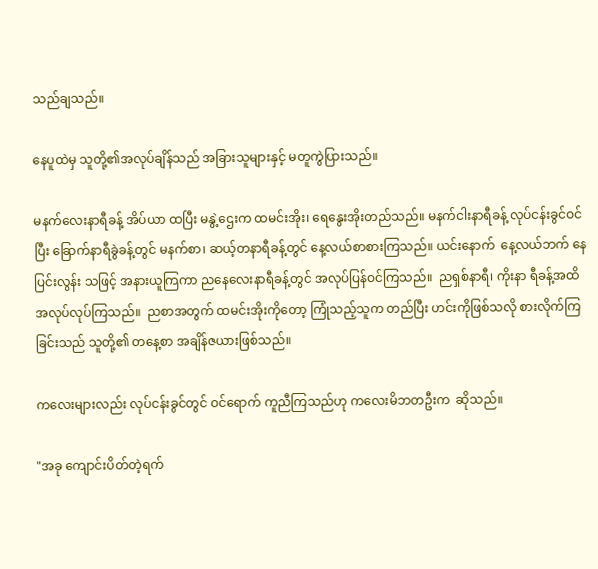သည်ချသည်။

နေပူထဲမှ သူတို့၏အလုပ်ချိန်သည် အခြားသူများနှင့် မတူကွဲပြားသည်။

မနက်လေးနာရီခန့် အိပ်ယာ ထပြီး မနွဲ့ဌေးက ထမင်းအိုး၊ ရေနွေးအိုးတည်သည်။ မနက်ငါးနာရီခန့် လုပ်ငန်းခွင်ဝင်ပြီး ခြောက်နာရီခွဲခန့်တွင် မနက်စာ၊ ဆယ့်တနာရီခန့်တွင် နေ့လယ်စာစားကြသည်။ ယင်းနောက်  နေ့လယ်ဘက် နေပြင်းလွန်း သဖြင့် အနားယူကြကာ ညနေလေးနာရီခန့်တွင် အလုပ်ပြန်ဝင်ကြသည်။  ညရှစ်နာရီ၊ ကိုးနာ ရီခန့်အထိ အလုပ်လုပ်ကြသည်။  ညစာအတွက် ထမင်းအိုးကိုတော့ ကြုံသည့်သူက တည်ပြီး ဟင်းကိုဖြစ်သလို စားလိုက်ကြခြင်းသည် သူတို့၏ တနေ့စာ အချိန်ဇယားဖြစ်သည်။

ကလေးများလည်း လုပ်ငန်းခွင်တွင် ဝင်ရောက် ကူညီကြသည်ဟု ကလေးမိဘတဦးက  ဆိုသည်။

"အခု ကျောင်းပိတ်တဲ့ရက်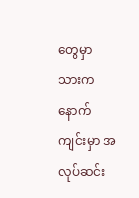တွေမှာ သားကနောက်ကျင်းမှာ အလုပ်ဆင်း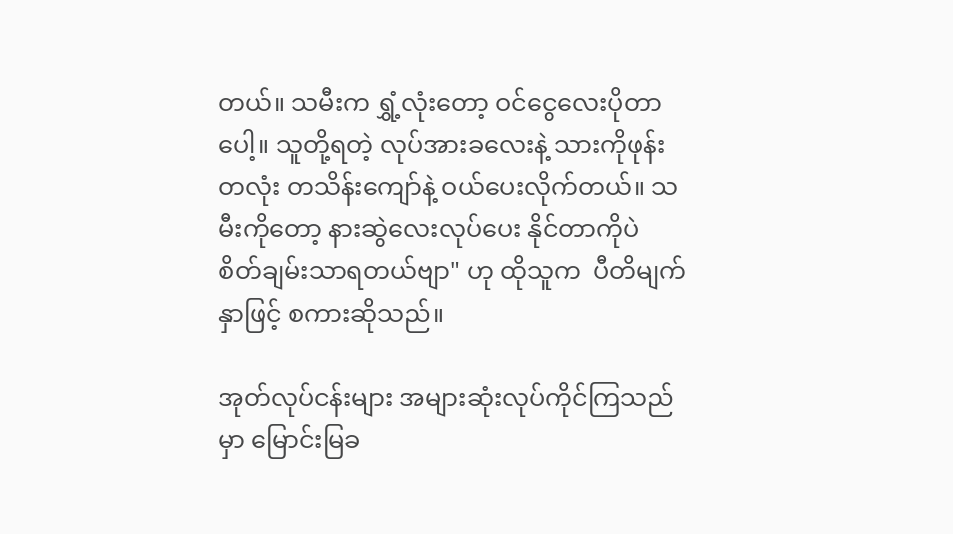တယ်။ သမီးက ရွှံ့လုံးတော့ ဝင်ငွေလေးပိုတာပေါ့။ သူတို့ရတဲ့ လုပ်အားခလေးနဲ့ သားကိုဖုန်းတလုံး တသိန်းကျော်နဲ့ ဝယ်ပေးလိုက်တယ်။ သမီးကိုတော့ နားဆွဲလေးလုပ်ပေး နိုင်တာကိုပဲ စိတ်ချမ်းသာရတယ်ဗျာ" ဟု ထိုသူက  ပီတိမျက်နှာဖြင့် စကားဆိုသည်။

အုတ်လုပ်ငန်းများ အများဆုံးလုပ်ကိုင်ကြသည်မှာ မြောင်းမြခ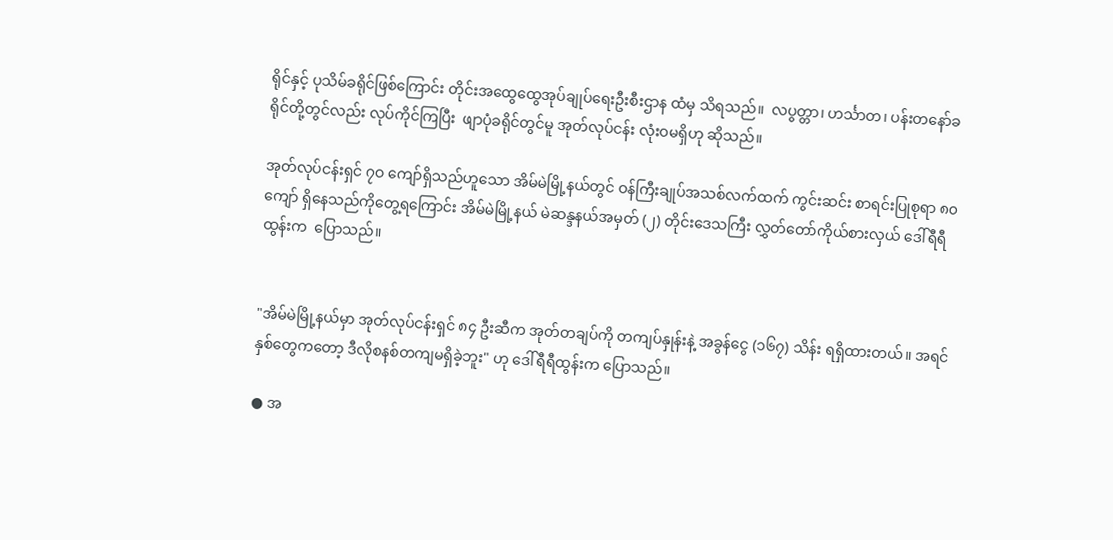ရိုင်နှင့် ပုသိမ်ခရိုင်ဖြစ်ကြောင်း တိုင်းအထွေထွေအုပ်ချုပ်ရေးဦးစီးဌာန ထံမှ သိရသည်။  လပွတ္တာ၊ ဟင်္သာတ၊ ပန်းတနော်ခရိုင်တို့တွင်လည်း လုပ်ကိုင်ကြပြီး  ဖျာပုံခရိုင်တွင်မူ အုတ်လုပ်ငန်း လုံးဝမရှိဟု ဆိုသည်။

အုတ်လုပ်ငန်းရှင် ၇ဝ ကျော်ရှိသည်ဟူသော အိမ်မဲမြို့နယ်တွင် ဝန်ကြီးချုပ်အသစ်လက်ထက် ကွင်းဆင်း စာရင်းပြုစုရာ ၈၀ ကျော် ရှိနေသည်ကိုတွေ့ရကြောင်း အိမ်မဲမြို့နယ် မဲဆန္ဒနယ်အမှတ် (၂) တိုင်းဒေသကြီး လွှတ်တော်ကိုယ်စားလှယ် ဒေါ်ရီရီ ထွန်းက  ပြောသည်။


"အိမ်မဲမြို့နယ်မှာ အုတ်လုပ်ငန်းရှင် ၈၄ ဦးဆီက အုတ်တချပ်ကို တကျပ်နှုန်းနဲ့ အခွန်ငွေ (၁၆၇) သိန်း ရရှိထားတယ်။ အရင် နှစ်တွေကတော့ ဒီလိုစနစ်တကျမရှိခဲ့ဘူး" ဟု ဒေါ်ရီရီထွန်းက ပြောသည်။

● အ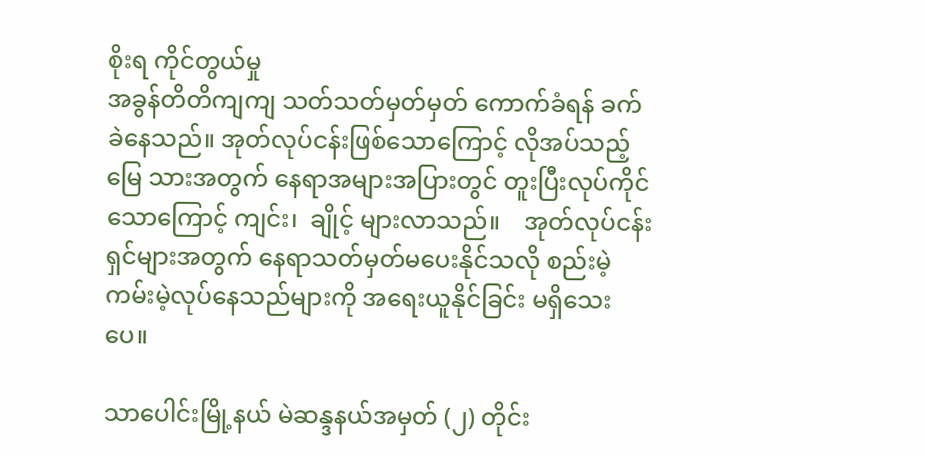စိုးရ ကိုင်တွယ်မှု
အခွန်တိတိကျကျ သတ်သတ်မှတ်မှတ် ကောက်ခံရန် ခက်ခဲနေသည်။ အုတ်လုပ်ငန်းဖြစ်သောကြောင့် လိုအပ်သည့် မြေ သားအတွက် နေရာအများအပြားတွင် တူးပြီးလုပ်ကိုင်သောကြောင့် ကျင်း၊  ချိုင့် များလာသည်။    အုတ်လုပ်ငန်းရှင်များအတွက် နေရာသတ်မှတ်မပေးနိုင်သလို စည်းမဲ့ကမ်းမဲ့လုပ်နေသည်များကို အရေးယူနိုင်ခြင်း မရှိသေးပေ။

သာပေါင်းမြို့နယ် မဲဆန္ဒနယ်အမှတ် (၂) တိုင်း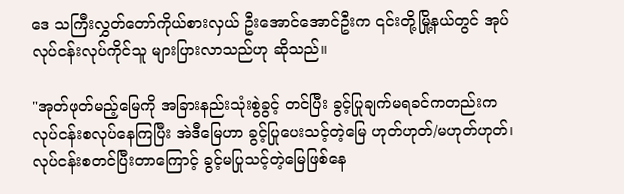ဒေ သကြီးလွှတ်တော်ကိုယ်စားလှယ် ဦးအောင်အောင်ဦးက ၎င်းတို့မြို့နယ်တွင် အုပ်လုပ်ငန်းလုပ်ကိုင်သူ များပြားလာသည်ဟု ဆိုသည်။

"အုတ်ဖုတ်မည့်မြေကို အခြားနည်းသုံးစွဲခွင့် တင်ပြီး ခွင့်ပြုချက်မရခင်ကတည်းက လုပ်ငန်းစလုပ်နေကြပြီး အဲဒီမြေဟာ ခွင့်ပြုပေးသင့်တဲ့မြေ ဟုတ်ဟုတ်/မဟုတ်ဟုတ်၊ လုပ်ငန်းစတင်ပြီးတာကြောင့် ခွင့်မပြုသင့်တဲ့မြေဖြစ်နေ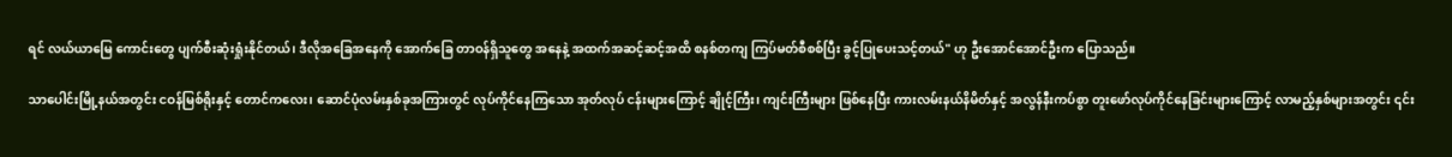ရင် လယ်ယာမြေ ကောင်းတွေ ပျက်စီးဆုံးရှုံးနိုင်တယ်၊ ဒီလိုအခြေအနေကို အောက်ခြေ တာဝန်ရှိသူတွေ အနေနဲ့ အထက်အဆင့်ဆင့်အထိ စနစ်တကျ ကြပ်မတ်စီစစ်ပြီး ခွင့်ပြုပေးသင့်တယ်" ဟု ဦးအောင်အောင်ဦးက ပြောသည်။

သာပေါင်းမြို့နယ်အတွင်း ငဝန်မြစ်ရိုးနှင့် တောင်ကလေး၊ ဆောင်ပုံလမ်းနှစ်ခုအကြားတွင် လုပ်ကိုင်နေကြသော အုတ်လုပ် ငန်းများကြောင့် ချိုင့်ကြီး၊ ကျင်းကြီးများ ဖြစ်နေပြီး ကားလမ်းနယ်နိမိတ်နှင့် အလွန်နီးကပ်စွာ တူးဖော်လုပ်ကိုင်နေခြင်းများကြောင့် လာမည့်နှစ်များအတွင်း ၎င်း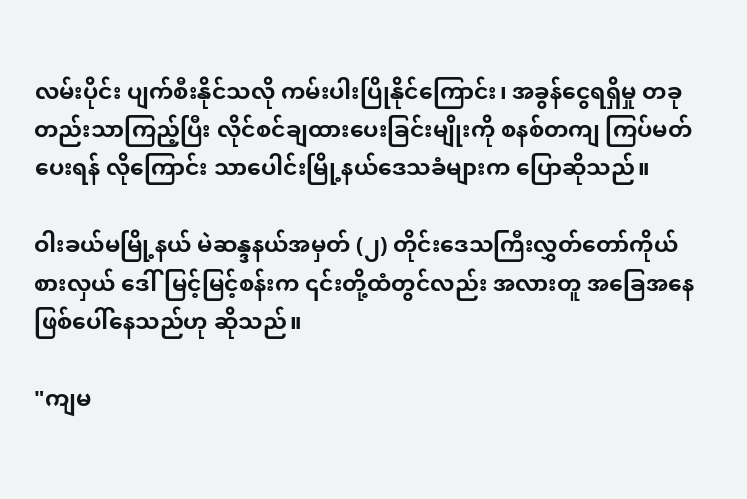လမ်းပိုင်း ပျက်စီးနိုင်သလို ကမ်းပါးပြိုနိုင်ကြောင်း၊ အခွန်ငွေရရှိမှု တခုတည်းသာကြည့်ပြီး လိုင်စင်ချထားပေးခြင်းမျိုးကို စနစ်တကျ ကြပ်မတ်ပေးရန် လိုကြောင်း သာပေါင်းမြို့နယ်ဒေသခံများက ပြောဆိုသည်။

ဝါးခယ်မမြို့နယ် မဲဆန္ဒနယ်အမှတ် (၂) တိုင်းဒေသကြီးလွှတ်တော်ကိုယ်စားလှယ် ဒေါ်မြင့်မြင့်စန်းက ၎င်းတို့ထံတွင်လည်း အလားတူ အခြေအနေ ဖြစ်ပေါ်နေသည်ဟု ဆိုသည်။

"ကျမ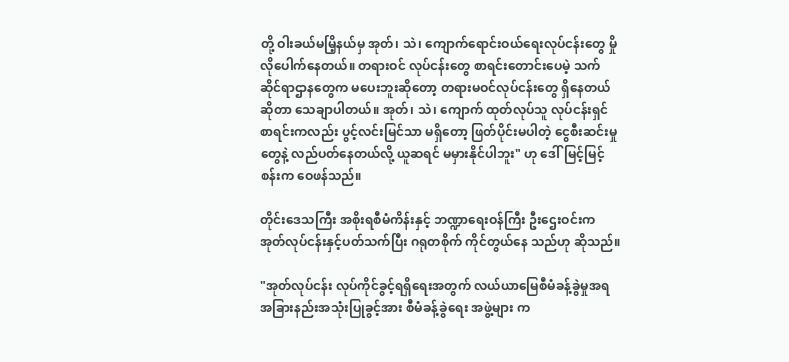တို့ ဝါးခယ်မမြိ့နယ်မှ အုတ်၊ သဲ၊ ကျောက်ရောင်းဝယ်ရေးလုပ်ငန်းတွေ မှိုလိုပေါက်နေတယ်။ တရားဝင် လုပ်ငန်းတွေ စာရင်းတောင်းပေမဲ့ သက်ဆိုင်ရာဌာနတွေက မပေးဘူးဆိုတော့ တရားမဝင်လုပ်ငန်းတွေ ရှိနေတယ်ဆိုတာ သေချာပါတယ်။ အုတ်၊ သဲ၊ ကျောက် ထုတ်လုပ်သူ လုပ်ငန်းရှင်စာရင်းကလည်း ပွင့်လင်းမြင်သာ မရှိတော့ ဖြတ်ပိုင်းမပါတဲ့ ငွေစီးဆင်းမှုတွေနဲ့ လည်ပတ်နေတယ်လို့ ယူဆရင် မမှားနိုင်ပါဘူး" ဟု ဒေါ်မြင့်မြင့်စန်းက ဝေဖန်သည်။

တိုင်းဒေသကြီး အစိုးရစီမံကိန်းနှင့် ဘဏ္ဍာရေးဝန်ကြီး ဦးဌေးဝင်းက အုတ်လုပ်ငန်းနှင့်ပတ်သက်ပြီး ဂရုတစိုက် ကိုင်တွယ်နေ သည်ဟု ဆိုသည်။

"အုတ်လုပ်ငန်း လုပ်ကိုင်ခွင့်ရရှိရေးအတွက် လယ်ယာမြေစီမံခန့်ခွဲမှုအရ အခြားနည်းအသုံးပြုခွင့်အား စီမံခန့်ခွဲရေး အဖွဲ့များ က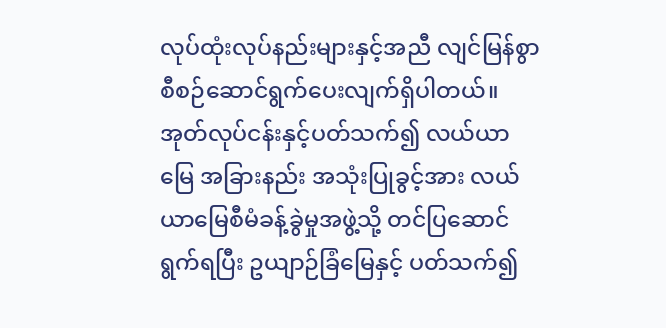လုပ်ထုံးလုပ်နည်းများနှင့်အညီ လျင်မြန်စွာ စီစဉ်ဆောင်ရွက်ပေးလျက်ရှိပါတယ်။ အုတ်လုပ်ငန်းနှင့်ပတ်သက်၍ လယ်ယာ မြေ အခြားနည်း အသုံးပြုခွင့်အား လယ်ယာမြေစီမံခန့်ခွဲမှုအဖွဲ့သို့ တင်ပြဆောင်ရွက်ရပြီး ဥယျာဉ်ခြံမြေနှင့် ပတ်သက်၍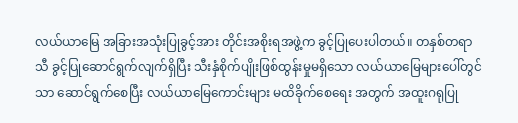လယ်ယာမြေ အခြားအသုံးပြုခွင့်အား တိုင်းအစိုးရအဖွဲ့က ခွင့်ပြုပေးပါတယ်။ တနှစ်တရာသီ ခွင့်ပြုဆောင်ရွက်လျက်ရှိပြီး သီးနှံစိုက်ပျိုးဖြစ်ထွန်းမှုမရှိသော လယ်ယာမြေများပေါ်တွင်သာ ဆောင်ရွက်စေပြီး လယ်ယာမြေကောင်းများ မထိခိုက်စေရေး အတွက် အထူးဂရုပြု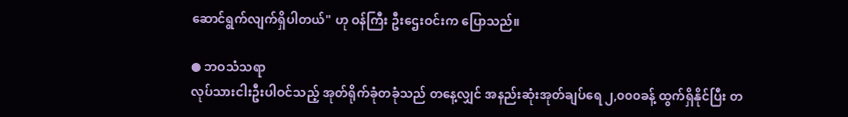ဆောင်ရွက်လျက်ရှိပါတယ်" ဟု ဝန်ကြီး ဦးဌေးဝင်းက ပြောသည်။

● ဘဝသံသရာ
လုပ်သားငါးဦးပါဝင်သည့် အုတ်ရိုက်ခုံတခုံသည် တနေ့လျှင် အနည်းဆုံးအုတ်ချပ်ရေ ၂,၀၀၀ခန့် ထွက်ရှိနိုင်ပြီး တ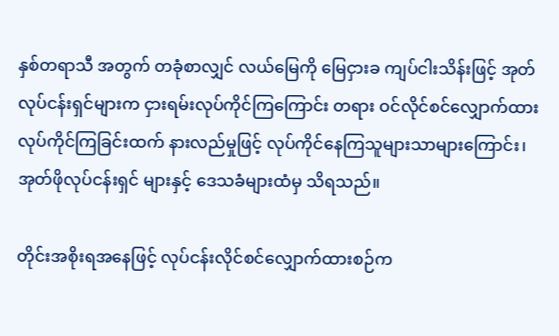နှစ်တရာသီ အတွက် တခုံစာလျှင် လယ်မြေကို မြေငှားခ ကျပ်ငါးသိန်းဖြင့် အုတ်လုပ်ငန်းရှင်များက ငှားရမ်းလုပ်ကိုင်ကြကြောင်း တရား ဝင်လိုင်စင်လျှောက်ထားလုပ်ကိုင်ကြခြင်းထက် နားလည်မှုဖြင့် လုပ်ကိုင်နေကြသူများသာများကြောင်း၊ အုတ်ဖိုလုပ်ငန်းရှင် များနှင့် ဒေသခံများထံမှ သိရသည်။

တိုင်းအစိုးရအနေဖြင့် လုပ်ငန်းလိုင်စင်လျှောက်ထားစဉ်က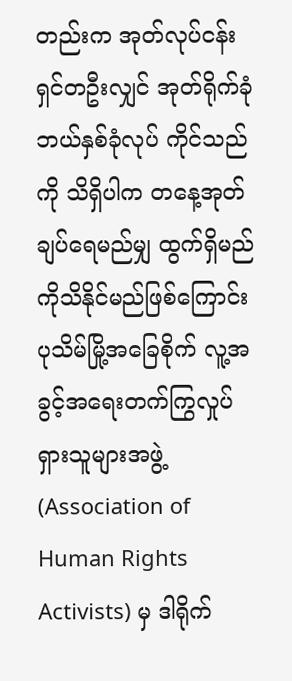တည်းက အုတ်လုပ်ငန်းရှင်တဦးလျှင် အုတ်ရိုက်ခုံ ဘယ်နှစ်ခုံလုပ် ကိုင်သည်ကို သိရှိပါက တနေ့အုတ်ချပ်ရေမည်မျှ ထွက်ရှိမည်ကိုသိနိုင်မည်ဖြစ်ကြောင်း ပုသိမ်မြို့အခြေစိုက် လူ့အခွင့်အရေးတက်ကြွလှုပ်ရှားသူများအဖွဲ့ (Association of Human Rights Activists) မှ ဒါရိုက်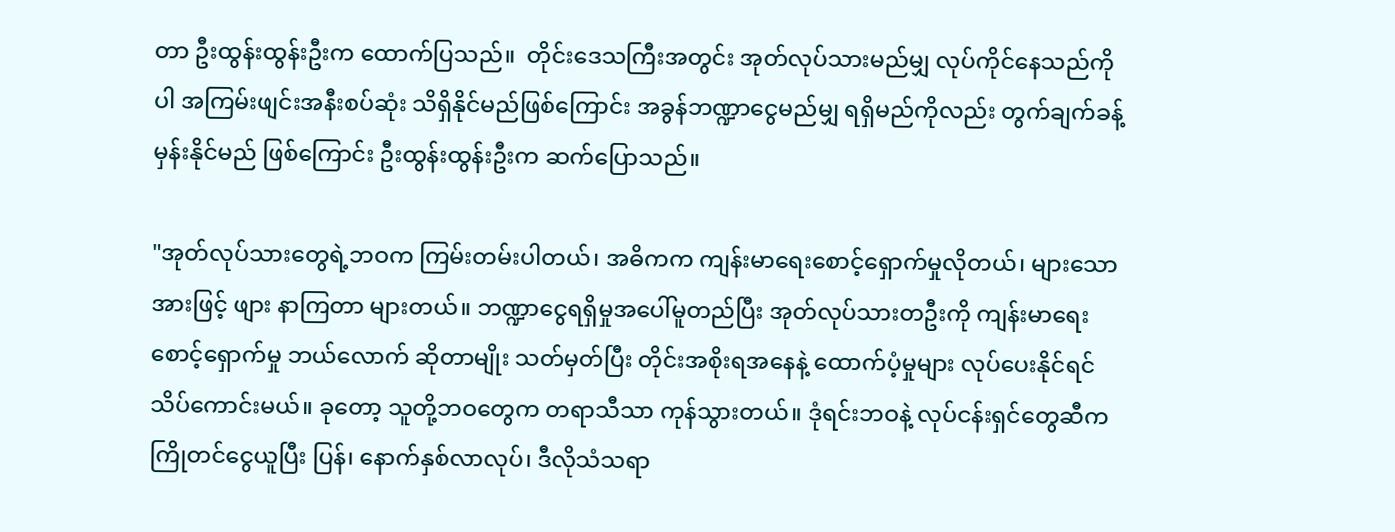တာ ဦးထွန်းထွန်းဦးက ထောက်ပြသည်။  တိုင်းဒေသကြီးအတွင်း အုတ်လုပ်သားမည်မျှ လုပ်ကိုင်နေသည်ကိုပါ အကြမ်းဖျင်းအနီးစပ်ဆုံး သိရှိနိုင်မည်ဖြစ်ကြောင်း အခွန်ဘဏ္ဍာငွေမည်မျှ ရရှိမည်ကိုလည်း တွက်ချက်ခန့်မှန်းနိုင်မည် ဖြစ်ကြောင်း ဦးထွန်းထွန်းဦးက ဆက်ပြောသည်။

"အုတ်လုပ်သားတွေရဲ့ဘဝက ကြမ်းတမ်းပါတယ်၊ အဓိကက ကျန်းမာရေးစောင့်ရှောက်မှုလိုတယ်၊ များသောအားဖြင့် ဖျား နာကြတာ များတယ်။ ဘဏ္ဍာငွေရရှိမှုအပေါ်မူတည်ပြီး အုတ်လုပ်သားတဦးကို ကျန်းမာရေးစောင့်ရှောက်မှု ဘယ်လောက် ဆိုတာမျိုး သတ်မှတ်ပြီး တိုင်းအစိုးရအနေနဲ့ ထောက်ပံ့မှုများ လုပ်ပေးနိုင်ရင် သိပ်ကောင်းမယ်။ ခုတော့ သူတို့ဘဝတွေက တရာသီသာ ကုန်သွားတယ်။ ဒုံရင်းဘဝနဲ့ လုပ်ငန်းရှင်တွေဆီက ကြိုတင်ငွေယူပြီး ပြန်၊ နောက်နှစ်လာလုပ်၊ ဒီလိုသံသရာ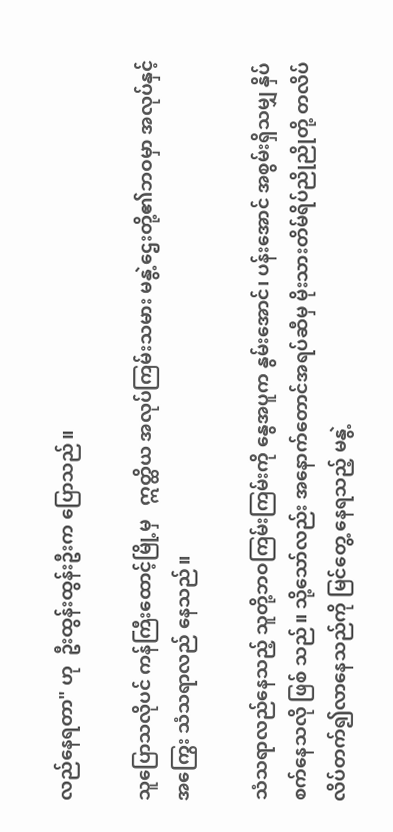လည်နေရတာ" ဟု  ဦးထွန်းထွန်းဦးက ပြောသည်။

သူပြောသလိုပင် ကန်ကြီးထောင့်မြို့မှ   ဣတ္ထိယ အလုပ်ကြမ်းသမား မနွဲ့ဌေးတို့၏ဘဝမှာ အလုပ်နှင့်အကြွေး သံသရာလည် နေသည်။

သံသရာလည်နေသည့် သူတို့ဘဝကြမ်းကြမ်းကို နွေအပူက နွမ်းအောင်၊ ပန်းအောင် အစွမ်းရှိသမျှ နှိပ်စက်နေသလို ဖြစ် သည်။ သို့သော်လည်း အနောက်တောင်အရပ်ဆီမှ မိုးသားတိမ်ရိပ်ညိုညိုတို့ တလိပ်လိပ်တက်၍လာနေသည်ကို မြင်တွေ့ နေရသည့် မနွဲ့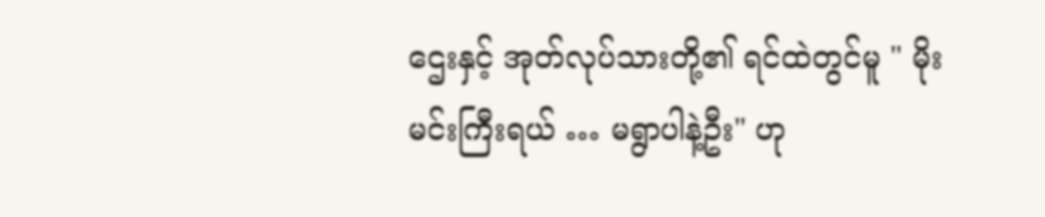ဌေးနှင့် အုတ်လုပ်သားတို့၏ ရင်ထဲတွင်မူ " မိုးမင်းကြီးရယ် … မရွာပါနဲ့ဦး" ဟု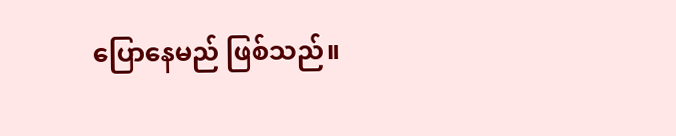ပြောနေမည် ဖြစ်သည်။